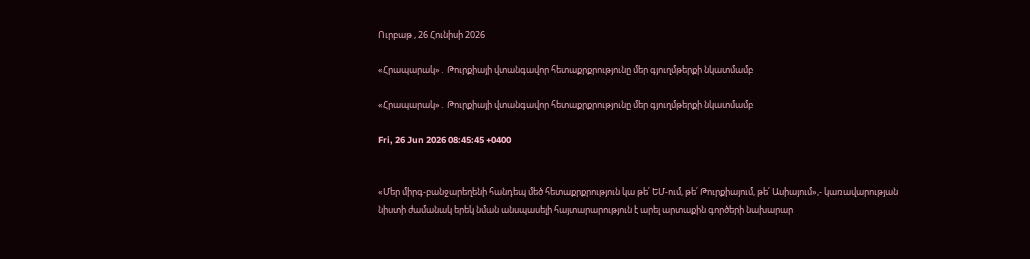Ուրբաթ , 26 Հունիսի 2026

«Հրապարակ»․ Թուրքիայի վտանգավոր հետաքրքրությունը մեր գյուղմթերքի նկատմամբ

«Հրապարակ»․ Թուրքիայի վտանգավոր հետաքրքրությունը մեր գյուղմթերքի նկատմամբ

Fri, 26 Jun 2026 08:45:45 +0400


«Մեր միրգ-բանջարեղենի հանդեպ մեծ հետաքրքրություն կա թե՛ ԵՄ-ում, թե՛ Թուրքիայում, թե՛ Ասիայում»,- կառավարության նիստի ժամանակ երեկ նման անսպասելի հայտարարություն է արել արտաքին գործերի նախարար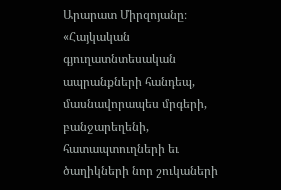Արարատ Միրզոյանը։ «Հայկական գյուղատնտեսական ապրանքների հանդեպ, մասնավորապես մրգերի, բանջարեղենի, հատապտուղների եւ ծաղիկների նոր շուկաների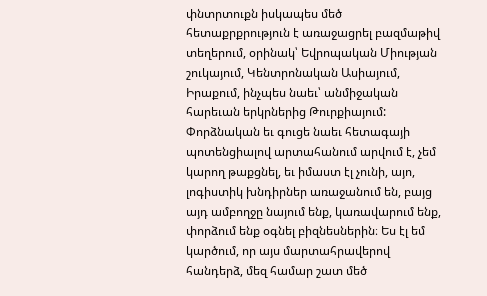փնտրտուքն իսկապես մեծ հետաքրքրություն է առաջացրել բազմաթիվ տեղերում, օրինակ՝ Եվրոպական Միության շուկայում, Կենտրոնական Ասիայում, Իրաքում, ինչպես նաեւ՝ անմիջական հարեւան երկրներից Թուրքիայում: Փորձնական եւ գուցե նաեւ հետագայի պոտենցիալով արտահանում արվում է, չեմ կարող թաքցնել, եւ իմաստ էլ չունի, այո, լոգիստիկ խնդիրներ առաջանում են, բայց այդ ամբողջը նայում ենք, կառավարում ենք, փորձում ենք օգնել բիզնեսներին։ Ես էլ եմ կարծում, որ այս մարտահրավերով հանդերձ, մեզ համար շատ մեծ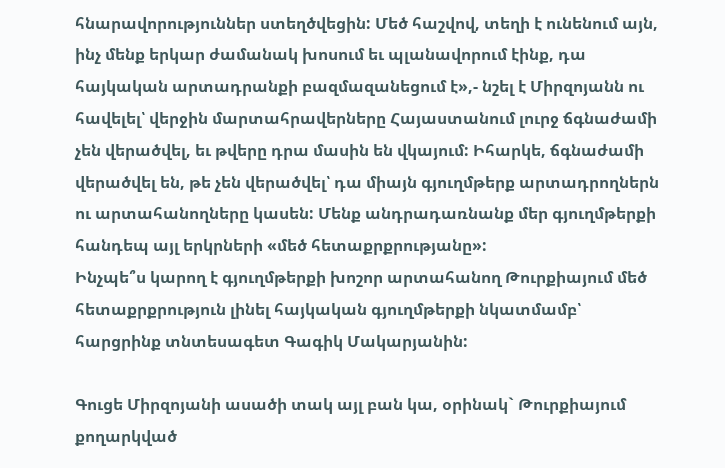հնարավորություններ ստեղծվեցին: Մեծ հաշվով, տեղի է ունենում այն, ինչ մենք երկար ժամանակ խոսում եւ պլանավորում էինք, դա հայկական արտադրանքի բազմազանեցում է»,- նշել է Միրզոյանն ու հավելել՝ վերջին մարտահրավերները Հայաստանում լուրջ ճգնաժամի չեն վերածվել, եւ թվերը դրա մասին են վկայում: Իհարկե, ճգնաժամի վերածվել են, թե չեն վերածվել՝ դա միայն գյուղմթերք արտադրողներն ու արտահանողները կասեն: Մենք անդրադառնանք մեր գյուղմթերքի հանդեպ այլ երկրների «մեծ հետաքրքրությանը»:
Ինչպե՞ս կարող է գյուղմթերքի խոշոր արտահանող Թուրքիայում մեծ հետաքրքրություն լինել հայկական գյուղմթերքի նկատմամբ՝ հարցրինք տնտեսագետ Գագիկ Մակարյանին:

Գուցե Միրզոյանի ասածի տակ այլ բան կա, օրինակ` Թուրքիայում քողարկված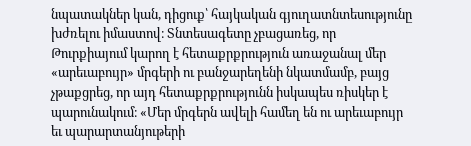նպատակներ կան, դիցուք՝ հայկական գյուղատնտեսությունը խժռելու իմաստով։ Տնտեսագետը չբացառեց, որ Թուրքիայում կարող է հետաքրքրություն առաջանալ մեր «արեւաբույր» մրգերի ու բանջարեղենի նկատմամբ, բայց չթաքցրեց, որ այդ հետաքրքրությունն իսկապես ռիսկեր է պարունակում։ «Մեր մրգերն ավելի համեղ են ու արեւաբույր եւ պարարտանյութերի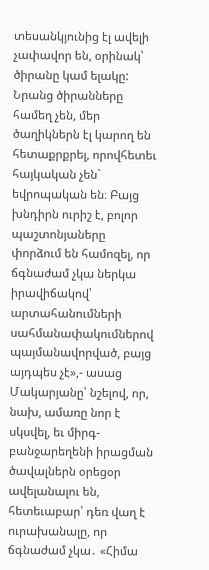տեսանկյունից էլ ավելի չափավոր են, օրինակ՝ ծիրանը կամ ելակը: Նրանց ծիրանները համեղ չեն, մեր ծաղիկներն էլ կարող են հետաքրքրել, որովհետեւ հայկական չեն` եվրոպական են։ Բայց խնդիրն ուրիշ է, բոլոր պաշտոնյաները փորձում են համոզել, որ ճգնաժամ չկա ներկա իրավիճակով՝ արտահանումների սահմանափակումներով պայմանավորված, բայց այդպես չէ»,- ասաց Մակարյանը՝ նշելով, որ, նախ, ամառը նոր է սկսվել, եւ միրգ-բանջարեղենի իրացման ծավալներն օրեցօր ավելանալու են, հետեւաբար՝ դեռ վաղ է ուրախանալը, որ ճգնաժամ չկա․ «Հիմա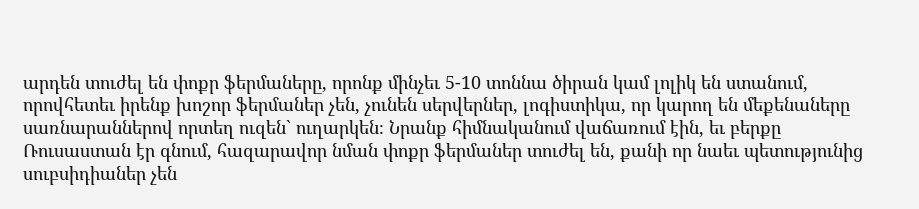արդեն տուժել են փոքր ֆերմաները, որոնք մինչեւ 5-10 տոննա ծիրան կամ լոլիկ են ստանում, որովհետեւ իրենք խոշոր ֆերմաներ չեն, չունեն սերվերներ, լոգիստիկա, որ կարող են մեքենաները սառնարաններով որտեղ ուզեն` ուղարկեն։ Նրանք հիմնականում վաճառում էին, եւ բերքը Ռուսաստան էր գնում, հազարավոր նման փոքր ֆերմաներ տուժել են, քանի որ նաեւ պետությունից սուբսիդիաներ չեն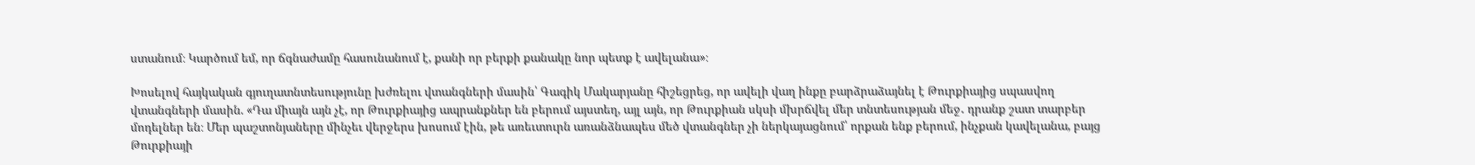ստանում։ Կարծում եմ, որ ճգնաժամը հասունանում է, քանի որ բերքի քանակը նոր պետք է ավելանա»։

Խոսելով հայկական գյուղատնտեսությունը խժռելու վտանգների մասին՝ Գագիկ Մակարյանը հիշեցրեց, որ ավելի վաղ ինքը բարձրաձայնել է Թուրքիայից սպասվող վտանգների մասին. «Դա միայն այն չէ, որ Թուրքիայից ապրանքներ են բերում այստեղ, այլ այն, որ Թուրքիան սկսի մխրճվել մեր տնտեսության մեջ․ դրանք շատ տարբեր մոդելներ են։ Մեր պաշտոնյաները մինչեւ վերջերս խոսում էին, թե առեւտուրն առանձնապես մեծ վտանգներ չի ներկայացնում՝ որքան ենք բերում, ինչքան կավելանա, բայց Թուրքիայի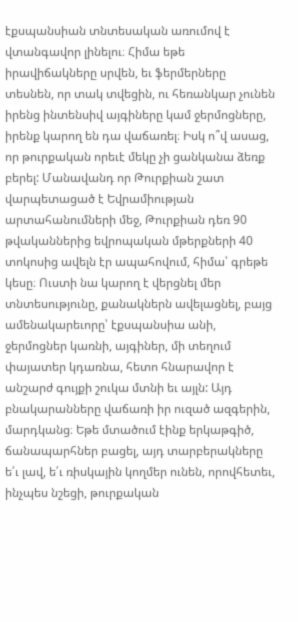էքսպանսիան տնտեսական առումով է վտանգավոր լինելու։ Հիմա եթե իրավիճակները սրվեն, եւ ֆերմերները տեսնեն, որ տակ տվեցին, ու հեռանկար չունեն իրենց ինտենսիվ այգիները կամ ջերմոցները, իրենք կարող են դա վաճառել։ Իսկ ո՞վ ասաց, որ թուրքական որեւէ մեկը չի ցանկանա ձեռք բերել: Մանավանդ որ Թուրքիան շատ վարպետացած է Եվրամիության արտահանումների մեջ, Թուրքիան դեռ 90 թվականներից եվրոպական մթերքների 40 տոկոսից ավելն էր ապահովում, հիմա՝ գրեթե կեսը։ Ուստի նա կարող է վերցնել մեր տնտեսությունը, քանակներն ավելացնել, բայց ամենակարեւորը՝ էքսպանսիա անի, ջերմոցներ կառնի, այգիներ, մի տեղում փայատեր կդառնա, հետո հնարավոր է անշարժ գույքի շուկա մտնի եւ այլն: Այդ բնակարանները վաճառի իր ուզած ազգերին, մարդկանց։ Եթե մտածում էինք երկաթգիծ, ճանապարհներ բացել, այդ տարբերակները ե՛ւ լավ, ե՛ւ ռիսկային կողմեր ունեն, որովհետեւ, ինչպես նշեցի, թուրքական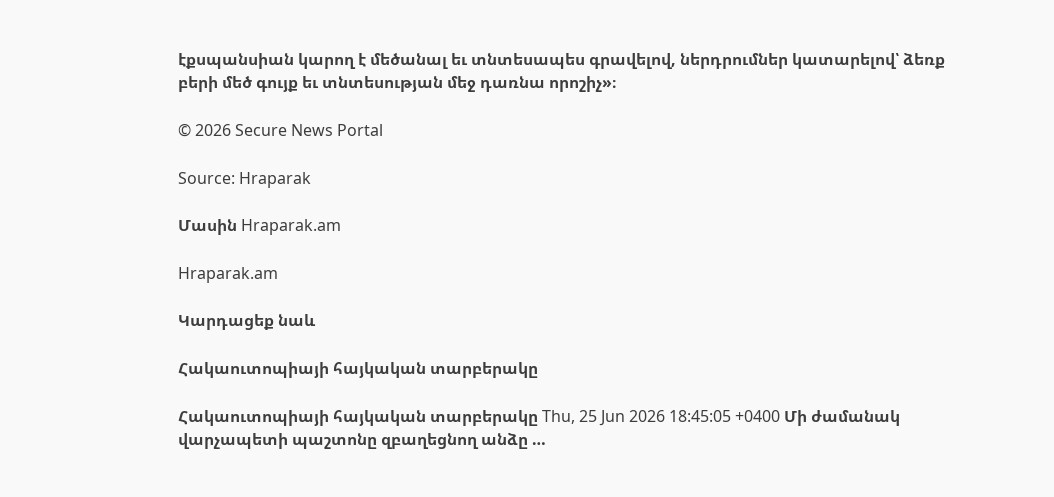էքսպանսիան կարող է մեծանալ եւ տնտեսապես գրավելով, ներդրումներ կատարելով՝ ձեռք բերի մեծ գույք եւ տնտեսության մեջ դառնա որոշիչ»։

© 2026 Secure News Portal

Source: Hraparak

Մասին Hraparak.am

Hraparak.am

Կարդացեք նաև

Հակաուտոպիայի հայկական տարբերակը

Հակաուտոպիայի հայկական տարբերակը Thu, 25 Jun 2026 18:45:05 +0400 Մի ժամանակ վարչապետի պաշտոնը զբաղեցնող անձը …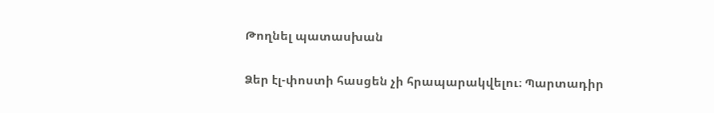Թողնել պատասխան

Ձեր էլ-փոստի հասցեն չի հրապարակվելու։ Պարտադիր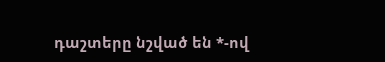դաշտերը նշված են *-ով